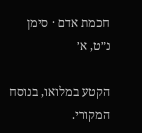חכמת אדם · סימן נ״ט, א׳

הקטע במלואו, בנוסח המקורי.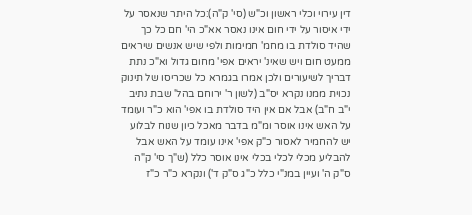דין עירוי וכלי ראשון וכ"ש (סי' ק"ה):כל היתר שנאסר על ידי איסור על ידי חום אינו נאסר אא"כ הי' חם כל כך שהיד סולדת בו מחמ' חמימות ולפי שיש אנשים שיראים ממעט חום ויש שאינ' יראים אפי' מחום גדול וא"כ נתת דבריך לשיעורים ולכן אמרו בגמרא כל שכריסו של תינוק נכוית ממנו נקרא יס"ב (לשון ר' ירוחם בהל' שבת נתיב י"ב ח"ב) אבל אם אין היד סולדת בו אפי' הוא כ"ר ועומד על האש אינו אוסר ומ"מ בדבר מאכל כיון שנוח לבלוע יש להחמיר לאסור כ"ק אפי' אינו עומד על האש אבל להבליע מכלי לכלי בכלי אינו אוסר כלל (ש"ך סי' ק"ה ס"ק ה' ועיין במנ"י כלל כ"ג ס"ק ד') ונקרא כ"ר כ"ז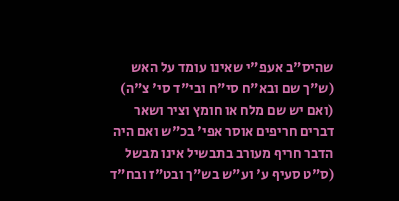שהיס"ב אעפ"י שאינו עומד על האש (ש"ך שם ובא"ח סי"ח ובי"ד סי' צ"ה) (ואם יש שם מלח או חומץ וציר ושאר דברים חריפים אוסר אפי' בכ"ש ואם היה הדבר חריף מעורב בתבשיל אינו מבשל (ס"ט סעיף ע' וע"ש בש"ך ובט"ז ובח"ד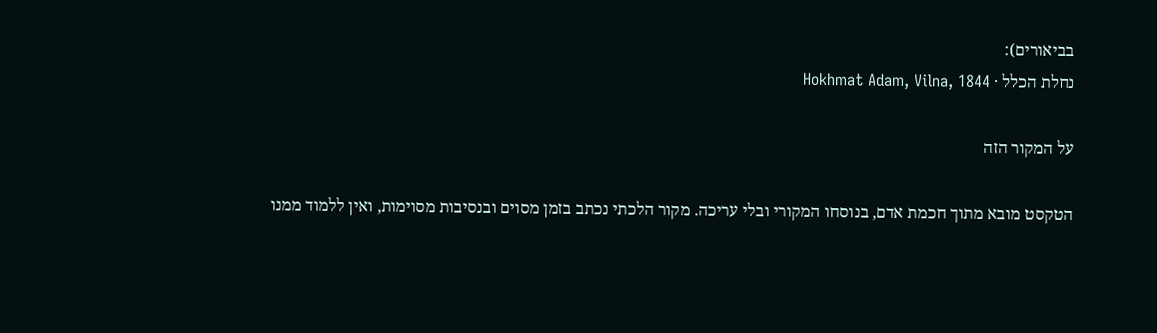בביאורים):
נחלת הכלל · Hokhmat Adam, Vilna, 1844

על המקור הזה

הטקסט מובא מתוך חכמת אדם, בנוסחו המקורי ובלי עריכה. מקור הלכתי נכתב בזמן מסוים ובנסיבות מסוימות, ואין ללמוד ממנו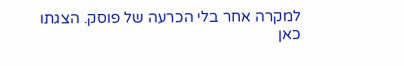למקרה אחר בלי הכרעה של פוסק. הצגתו כאן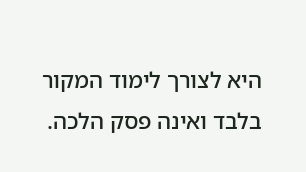היא לצורך לימוד המקור בלבד ואינה פסק הלכה.